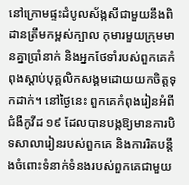នៅក្រោមផ្ទះដំបូលស័ង្កសីជាមួយនឹងពិដានត្រឹមកម្ពស់ក្បាល កុមារមួយក្រុមមានគ្នាប្រាំនាក់ និងអ្នកថែទាំរបស់ពួកគេកំពុងស្ដាប់បុគ្គលិកសង្គមដោយយកចិត្តទុកដាក់។ នៅថ្ងៃនេះ ពួកគេកំពុងរៀនអំពីជំងឺកូវីដ ១៩ ដែលបានបង្កឱ្យមានការបិទសាលារៀនរបស់ពួកគេ និងការរិតបន្តឹងចំពោះទំនាក់ទំនងរបស់ពួកគេជាមួយ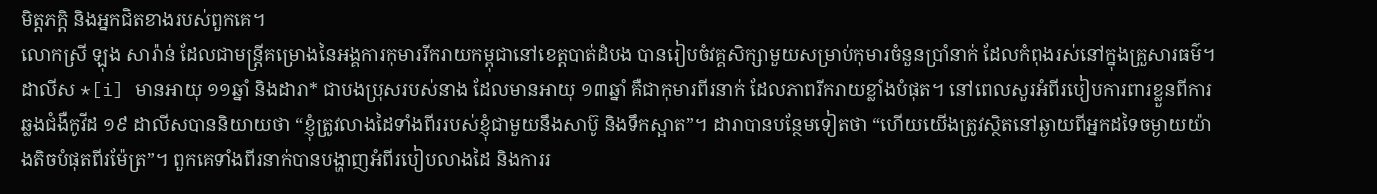មិត្តភក្តិ និងអ្នកជិតខាងរបស់ពួកគេ។
លោកស្រី ឡុង សារ៉ាន់ ដែលជាមន្រ្តីគម្រោងនៃអង្គការកុមាររីករាយកម្ពុជានៅខេត្តបាត់ដំបង បានរៀបចំវគ្គសិក្សាមួយសម្រាប់កុមារចំនួនប្រាំនាក់ ដែលកំពុងរស់នៅក្នុងគ្រួសារធម៌។
ដាលីស *[i] មានអាយុ ១១ឆ្នាំ និងដារា* ជាបងប្រុសរបស់នាង ដែលមានអាយុ ១៣ឆ្នាំ គឺជាកុមារពីរនាក់ ដែលភាពរីករាយខ្លាំងបំផុត។ នៅពេលសួរអំពីរបៀបការពារខ្លួនពីការឆ្លងជំងឺកូវីដ ១៩ ដាលីសបាននិយាយថា “ខ្ញុំត្រូវលាងដៃទាំងពីររបស់ខ្ញុំជាមួយនឹងសាប៊ូ និងទឹកស្អាត”។ ដារាបានបន្ថែមទៀតថា “ហើយយើងត្រូវស្ថិតនៅឆ្ងាយពីអ្នកដទៃចម្ងាយយ៉ាងតិចបំផុតពីរម៉ែត្រ”។ ពួកគេទាំងពីរនាក់បានបង្ហាញអំពីរបៀបលាងដៃ និងការរ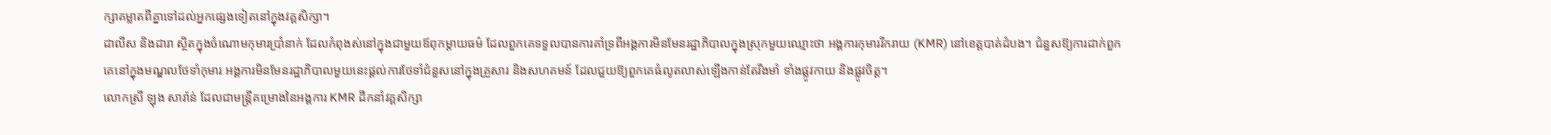ក្សាគម្លាតពីគ្នាទៅដល់អ្នកផ្សេងទៀតនៅក្នុងវគ្គសិក្សា។
ដាលីស និងដារា ស្ថិតក្នុងចំណោមកុមារប្រាំនាក់ ដែលកំពុងស់នៅក្នុងជាមួយឪពុកម្ដាយធម៌ ដែលពួកគេទទួលបានការគាំទ្រពីអង្គការមិនមែនរដ្ឋាភិបាលក្នុងស្រុកមួយឈ្មោះថា អង្គការកុមាររីករាយ (KMR) នៅខេត្តបាត់ដំបង។ ជំនួសឱ្យការដាក់ពួកគេនៅក្នុងមណ្ឌលថែទាំកុមារ អង្គការមិនមែនរដ្ឋាភិបាលមួយនេះផ្ដល់ការថែទាំជំនួសនៅក្នុងគ្រួសារ និងសហគមន៍ ដែលជួយឱ្យពួកគេធំលូតលាស់ឡើងកាន់តែរឹងមាំ ទាំងផ្លូវកាយ និងផ្លូវចិត្ត។
លោកស្រី ឡុង សារ៉ាន់ ដែលជាមន្រ្តីគម្រោងនៃអង្គការ KMR ដឹកនាំវគ្គសិក្សា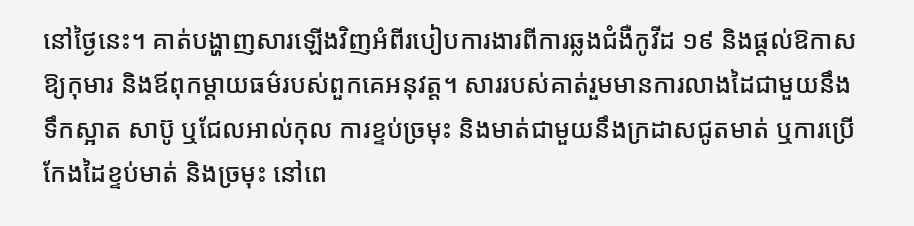នៅថ្ងៃនេះ។ គាត់បង្ហាញសារឡើងវិញអំពីរបៀបការងារពីការឆ្លងជំងឺកូវីដ ១៩ និងផ្ដល់ឱកាសឱ្យកុមារ និងឪពុកម្ដាយធម៌របស់ពួកគេអនុវត្ត។ សាររបស់គាត់រួមមានការលាងដៃជាមួយនឹងទឹកស្អាត សាប៊ូ ឬជែលអាល់កុល ការខ្ទប់ច្រមុះ និងមាត់ជាមួយនឹងក្រដាសជូតមាត់ ឬការប្រើកែងដៃខ្ទប់មាត់ និងច្រមុះ នៅពេ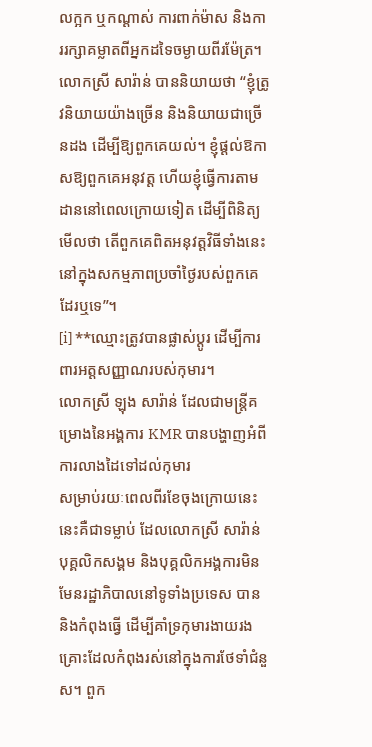លក្អក ឬកណ្ដាស់ ការពាក់ម៉ាស និងការរក្សាគម្លាតពីអ្នកដទៃចម្ងាយពីរម៉ែត្រ។
លោកស្រី សារ៉ាន់ បាននិយាយថា “ខ្ញុំត្រូវនិយាយយ៉ាងច្រើន និងនិយាយជាច្រើនដង ដើម្បីឱ្យពួកគេយល់។ ខ្ញុំផ្ដល់ឱកាសឱ្យពួកគេអនុវត្ត ហើយខ្ញុំធ្វើការតាមដាននៅពេលក្រោយទៀត ដើម្បីពិនិត្យមើលថា តើពួកគេពិតអនុវត្តវិធីទាំងនេះនៅក្នុងសកម្មភាពប្រចាំថ្ងៃរបស់ពួកគេដែរឬទេ”។
[i] **ឈ្មោះត្រូវបានផ្លាស់ប្ដូរ ដើម្បីការពារអត្តសញ្ញាណរបស់កុមារ។
លោកស្រី ឡុង សារ៉ាន់ ដែលជាមន្រ្តីគម្រោងនៃអង្គការ KMR បានបង្ហាញអំពីការលាងដៃទៅដល់កុមារ
សម្រាប់រយៈពេលពីរខែចុងក្រោយនេះ នេះគឺជាទម្លាប់ ដែលលោកស្រី សារ៉ាន់ បុគ្គលិកសង្គម និងបុគ្គលិកអង្គការមិនមែនរដ្ឋាភិបាលនៅទូទាំងប្រទេស បាន និងកំពុងធ្វើ ដើម្បីគាំទ្រកុមារងាយរងគ្រោះដែលកំពុងរស់នៅក្នុងការថែទាំជំនួស។ ពួក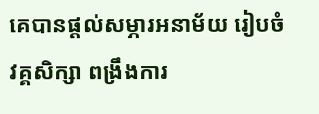គេបានផ្ដល់សម្ភារអនាម័យ រៀបចំវគ្គសិក្សា ពង្រឹងការ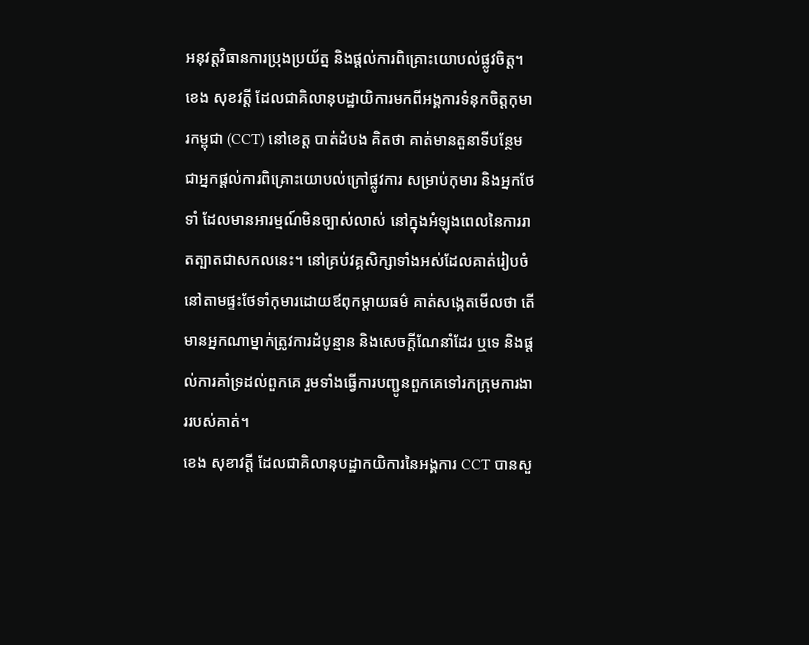អនុវត្តវិធានការប្រុងប្រយ័ត្ន និងផ្ដល់ការពិគ្រោះយោបល់ផ្លូវចិត្ត។
ខេង សុខវត្តី ដែលជាគិលានុបដ្ឋាយិការមកពីអង្គការទំនុកចិត្តកុមារកម្ពុជា (CCT) នៅខេត្ត បាត់ដំបង គិតថា គាត់មានតួនាទីបន្ថែមជាអ្នកផ្ដល់ការពិគ្រោះយោបល់ក្រៅផ្លូវការ សម្រាប់កុមារ និងអ្នកថែទាំ ដែលមានអារម្មណ៍មិនច្បាស់លាស់ នៅក្នុងអំឡុងពេលនៃការរាតត្បាតជាសកលនេះ។ នៅគ្រប់វគ្គសិក្សាទាំងអស់ដែលគាត់រៀបចំនៅតាមផ្ទះថែទាំកុមារដោយឪពុកម្ដាយធម៌ គាត់សង្កេតមើលថា តើមានអ្នកណាម្នាក់ត្រូវការដំបូន្មាន និងសេចក្ដីណែនាំដែរ ឬទេ និងផ្ដល់ការគាំទ្រដល់ពួកគេ រួមទាំងធ្វើការបញ្ជូនពួកគេទៅរកក្រុមការងាររបស់គាត់។
ខេង សុខាវត្តី ដែលជាគិលានុបដ្ឋាកយិការនៃអង្គការ CCT បានសួ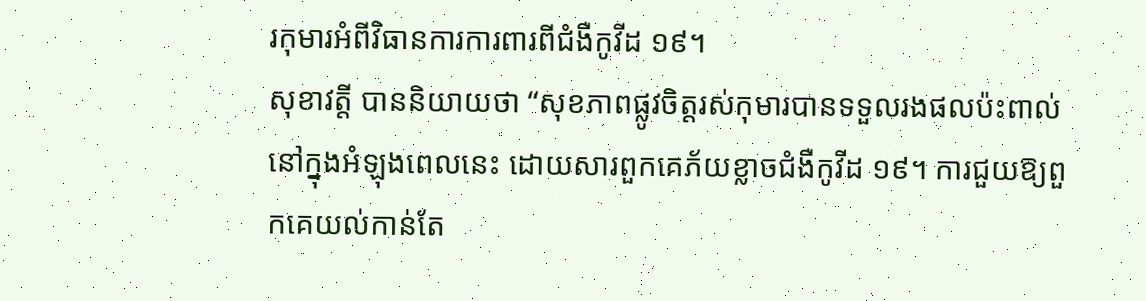រកុមារអំពីវិធានការការពារពីជំងឺកូវីដ ១៩។
សុខាវត្តី បាននិយាយថា “សុខភាពផ្លូវចិត្តរស់កុមារបានទទួលរងផលប៉ះពាល់នៅក្នុងអំឡុងពេលនេះ ដោយសារពួកគេភ័យខ្លាចជំងឺកូវីដ ១៩។ ការជួយឱ្យពួកគេយល់កាន់តែ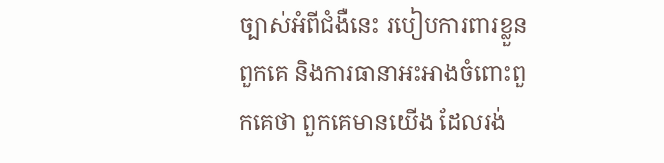ច្បាស់អំពីជំងឺនេះ របៀបការពារខ្លួនពួកគេ និងការធានាអះអាងចំពោះពួកគេថា ពួកគេមានយើង ដែលរង់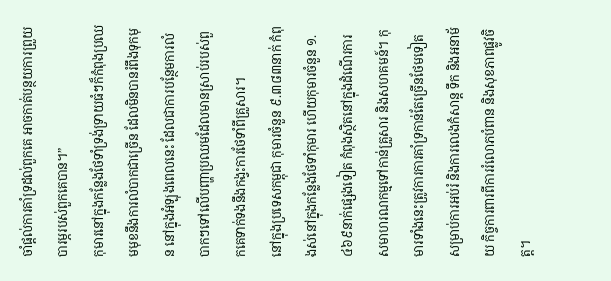ចាំផ្ដល់ការគាំទ្រដល់ពួកគេ អាចកាត់បន្ថយការព្រួយបារម្ភរបស់ពួកគេបាន។”
កុមារនៅក្នុងកន្លែងថែទាំទ្រង់ទ្រាយធំៗក៏កំពុងប្រឈមមុខនឹងការលំបាកជាច្រើន ដែលមិនបានរំពឹងទុកមុន នៅក្នុងអំឡុងពេលនេះ ដែលជាការបន្ថែមការលំបាកៗទៅលើបញ្ហាប្រឈមដែលមានស្រាប់របស់ពួកគេទាក់ទងនឹងកង្វះការថែទាំពីគ្រួសារ។
នៅក្នុងប្រទេសកម្ពុជា កុមារចំនួន ៩.៣៨៣នាក់ កំពុងស់នៅក្នុងកន្លែងថែទាំកុមារ ហើយកុមារចំនួន ១.៤៦៩នាក់ផ្សេងទៀត កំពុងស្ថិតនៅក្នុងដំណើរការសមាហរណកម្មទៅកាន់គ្រួសារ និងសហគមន៍។ កុមារទាំងនេះត្រូវការការគាំទ្រកាន់តែច្រើនថែមទៀត សម្រាប់ការអប់រំ និងការលេងកំសាន្ត ទឹក និងអនាម័យ កិច្ចការពារពីការរំលោភបំពាន និងសុខភាពផ្លូវចិត្ត។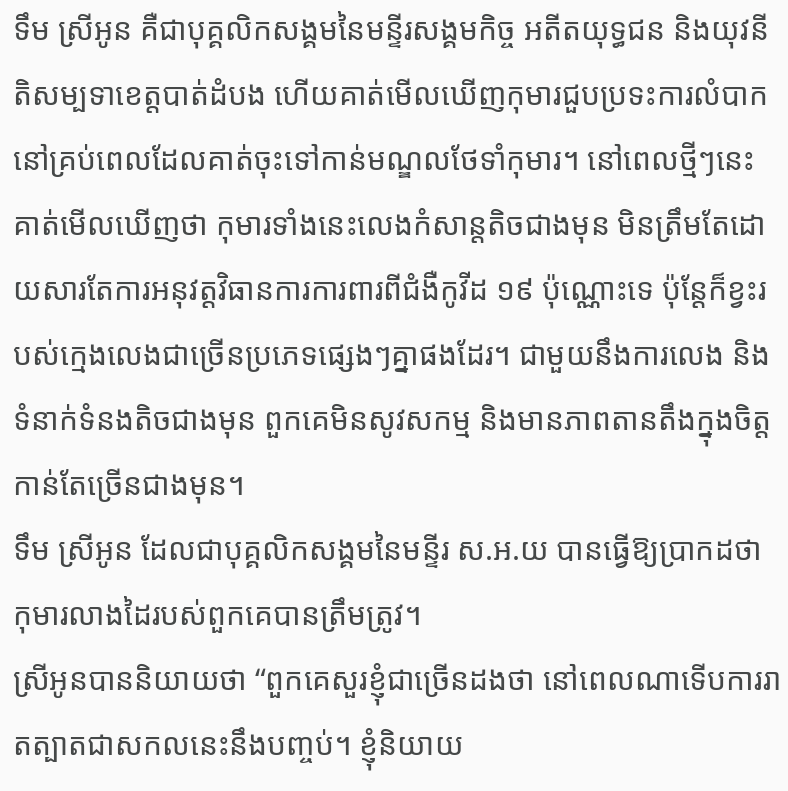ទឹម ស្រីអូន គឺជាបុគ្គលិកសង្គមនៃមន្ទីរសង្គមកិច្ច អតីតយុទ្ធជន និងយុវនីតិសម្បទាខេត្តបាត់ដំបង ហើយគាត់មើលឃើញកុមារជួបប្រទះការលំបាក នៅគ្រប់ពេលដែលគាត់ចុះទៅកាន់មណ្ឌលថែទាំកុមារ។ នៅពេលថ្មីៗនេះ គាត់មើលឃើញថា កុមារទាំងនេះលេងកំសាន្តតិចជាងមុន មិនត្រឹមតែដោយសារតែការអនុវត្តវិធានការការពារពីជំងឺកូវីដ ១៩ ប៉ុណ្ណោះទេ ប៉ុន្តែក៏ខ្វះរបស់ក្មេងលេងជាច្រើនប្រភេទផ្សេងៗគ្នាផងដែរ។ ជាមួយនឹងការលេង និងទំនាក់ទំនងតិចជាងមុន ពួកគេមិនសូវសកម្ម និងមានភាពតានតឹងក្នុងចិត្តកាន់តែច្រើនជាងមុន។
ទឹម ស្រីអូន ដែលជាបុគ្គលិកសង្គមនៃមន្ទីរ ស.អ.យ បានធ្វើឱ្យប្រាកដថា កុមារលាងដៃរបស់ពួកគេបានត្រឹមត្រូវ។
ស្រីអូនបាននិយាយថា “ពួកគេសួរខ្ញុំជាច្រើនដងថា នៅពេលណាទើបការរាតត្បាតជាសកលនេះនឹងបញ្ចប់។ ខ្ញុំនិយាយ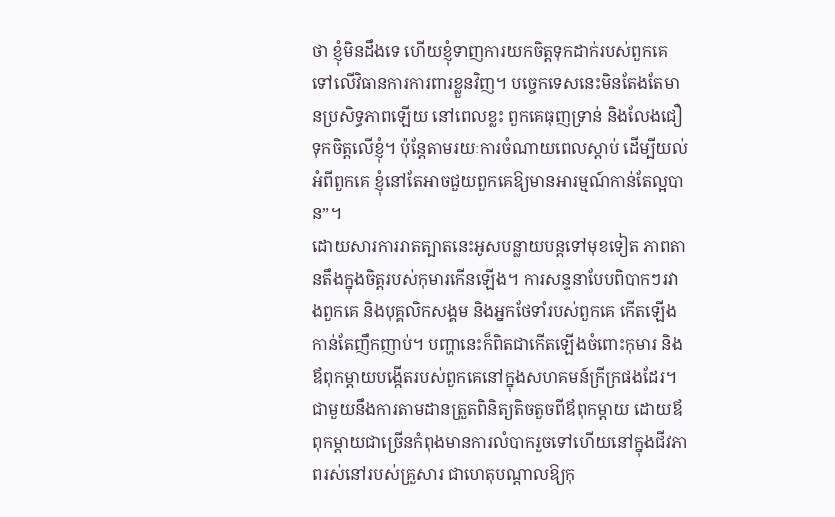ថា ខ្ញុំមិនដឹងទេ ហើយខ្ញុំទាញការយកចិត្តទុកដាក់របស់ពួកគេទៅលើវិធានការការពារខ្លួនវិញ។ បច្ចេកទេសនេះមិនតែងតែមានប្រសិទ្ធភាពឡើយ នៅពេលខ្លះ ពួកគេធុញទ្រាន់ និងលែងជឿទុកចិត្តលើខ្ញុំ។ ប៉ុន្តែតាមរយៈការចំណាយពេលស្ដាប់ ដើម្បីយល់អំពីពួកគេ ខ្ញុំនៅតែអាចជួយពួកគេឱ្យមានអារម្មណ៍កាន់តែល្អបាន”។
ដោយសារការរាតត្បាតនេះអូសបន្លាយបន្តទៅមុខទៀត ភាពតានតឹងក្នុងចិត្តរបស់កុមារកើនឡើង។ ការសន្ទនាបែបពិបាកៗរវាងពួកគេ និងបុគ្គលិកសង្គម និងអ្នកថែទាំរបស់ពួកគេ កើតឡើងកាន់តែញឹកញាប់។ បញ្ហានេះក៏ពិតជាកើតឡើងចំពោះកុមារ និងឪពុកម្ដាយបង្កើតរបស់ពួកគេនៅក្នុងសហគមន៍ក្រីក្រផងដែរ។ ជាមួយនឹងការតាមដានត្រួតពិនិត្យតិចតួចពីឪពុកម្ដាយ ដោយឪពុកម្តាយជាច្រើនកំពុងមានការលំបាករួចទៅហើយនៅក្នុងជីវភាពរស់នៅរបស់គ្រួសារ ជាហេតុបណ្តាលឱ្យកុ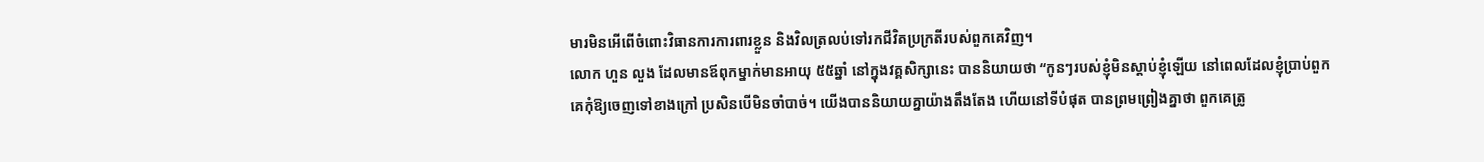មារមិនអើពើចំពោះវិធានការការពារខ្លួន និងវិលត្រលប់ទៅរកជីវិតប្រក្រតីរបស់ពួកគេវិញ។
លោក ហួន លួង ដែលមានឪពុកម្នាក់មានអាយុ ៥៥ឆ្នាំ នៅក្នុងវគ្គសិក្សានេះ បាននិយាយថា “កូនៗរបស់ខ្ញុំមិនស្ដាប់ខ្ញុំឡើយ នៅពេលដែលខ្ញុំប្រាប់ពួកគេកុំឱ្យចេញទៅខាងក្រៅ ប្រសិនបើមិនចាំបាច់។ យើងបាននិយាយគ្នាយ៉ាងតឹងតែង ហើយនៅទីបំផុត បានព្រមព្រៀងគ្នាថា ពួកគេត្រូ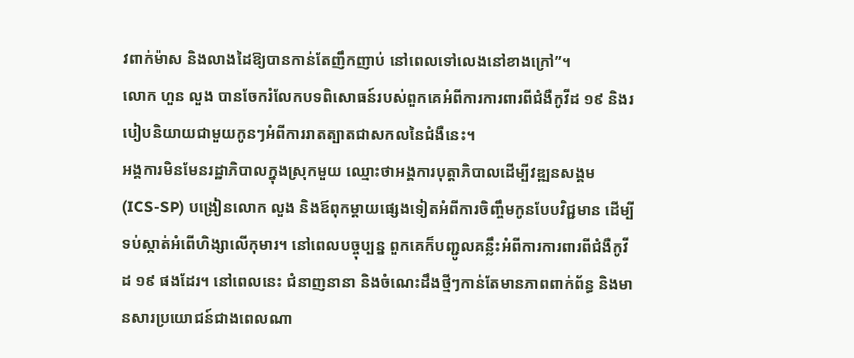វពាក់ម៉ាស និងលាងដៃឱ្យបានកាន់តែញឹកញាប់ នៅពេលទៅលេងនៅខាងក្រៅ”។
លោក ហួន លួង បានចែករំលែកបទពិសោធន៍របស់ពួកគេអំពីការការពារពីជំងឺកូវីដ ១៩ និងរបៀបនិយាយជាមួយកូនៗអំពីការរាតត្បាតជាសកលនៃជំងឺនេះ។
អង្គការមិនមែនរដ្ឋាភិបាលក្នុងស្រុកមួយ ឈ្មោះថាអង្គការបុត្តាភិបាលដើម្បីវឌ្ឍនសង្គម (ICS-SP) បង្រៀនលោក លួង និងឪពុកម្ដាយផ្សេងទៀតអំពីការចិញ្ចឹមកូនបែបវិជ្ជមាន ដើម្បីទប់ស្កាត់អំពើហិង្សាលើកុមារ។ នៅពេលបច្ចុប្បន្ន ពួកគេក៏បញ្ជូលគន្លឹះអំពីការការពារពីជំងឺកូវីដ ១៩ ផងដែរ។ នៅពេលនេះ ជំនាញនានា និងចំណេះដឹងថ្មីៗកាន់តែមានភាពពាក់ព័ន្ធ និងមានសារប្រយោជន៍ជាងពេលណា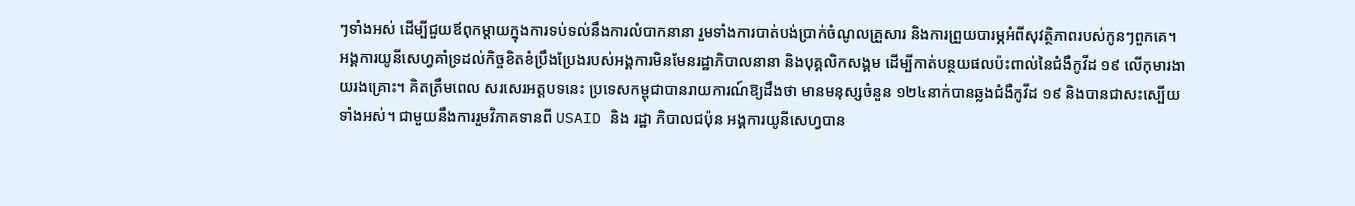ៗទាំងអស់ ដើម្បីជួយឪពុកម្ដាយក្នុងការទប់ទល់នឹងការលំបាកនានា រួមទាំងការបាត់បង់ប្រាក់ចំណូលគ្រួសារ និងការព្រួយបារម្ភអំពីសុវត្ថិភាពរបស់កូនៗពួកគេ។
អង្គការយូនីសេហ្វគាំទ្រដល់កិច្ចខិតខំប្រឹងប្រែងរបស់អង្គការមិនមែនរដ្ឋាភិបាលនានា និងបុគ្គលិកសង្គម ដើម្បីកាត់បន្ថយផលប៉ះពាល់នៃជំងឺកូវីដ ១៩ លើកុមារងាយរងគ្រោះ។ គិតត្រឹមពេល សរសេរអត្តបទនេះ ប្រទេសកម្ពុជាបានរាយការណ៍ឱ្យដឹងថា មានមនុស្សចំនួន ១២៤នាក់បានឆ្លងជំងឺកូវីដ ១៩ និងបានជាសះស្បើយទាំងអស់។ ជាមួយនឹងការរួមវិភាគទានពី USAID និង រដ្ឋា ភិបាលជប៉ុន អង្គការយូនីសេហ្វបាន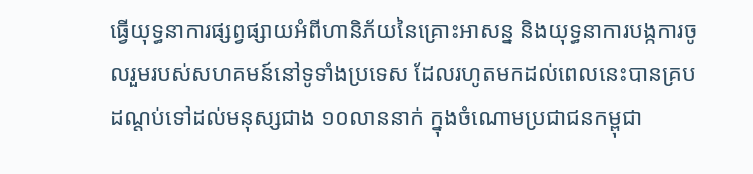ធ្វើយុទ្ធនាការផ្សព្វផ្សាយអំពីហានិភ័យនៃគ្រោះអាសន្ន និងយុទ្ធនាការបង្កការចូលរួមរបស់សហគមន៍នៅទូទាំងប្រទេស ដែលរហូតមកដល់ពេលនេះបានគ្របដណ្ដប់ទៅដល់មនុស្សជាង ១០លាននាក់ ក្នុងចំណោមប្រជាជនកម្ពុជា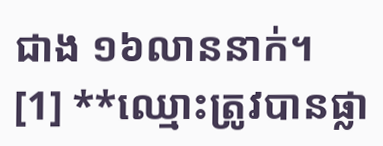ជាង ១៦លាននាក់។
[1] **ឈ្មោះត្រូវបានផ្លា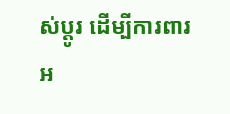ស់ប្ដូរ ដើម្បីការពារអ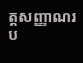ត្តសញ្ញាណរប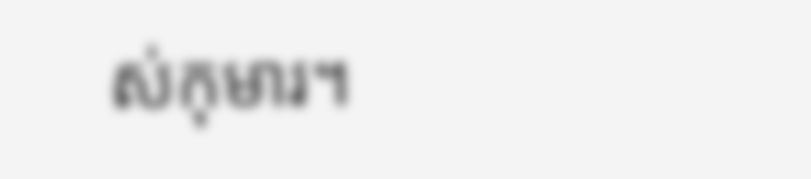ស់កុមារ។